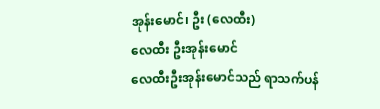အုန်းမောင်၊ ဦး (လေထီး)
လေထီး ဦးအုန်းမောင်
လေထီးဦးအုန်းမောင်သည် ရာသက်ပန်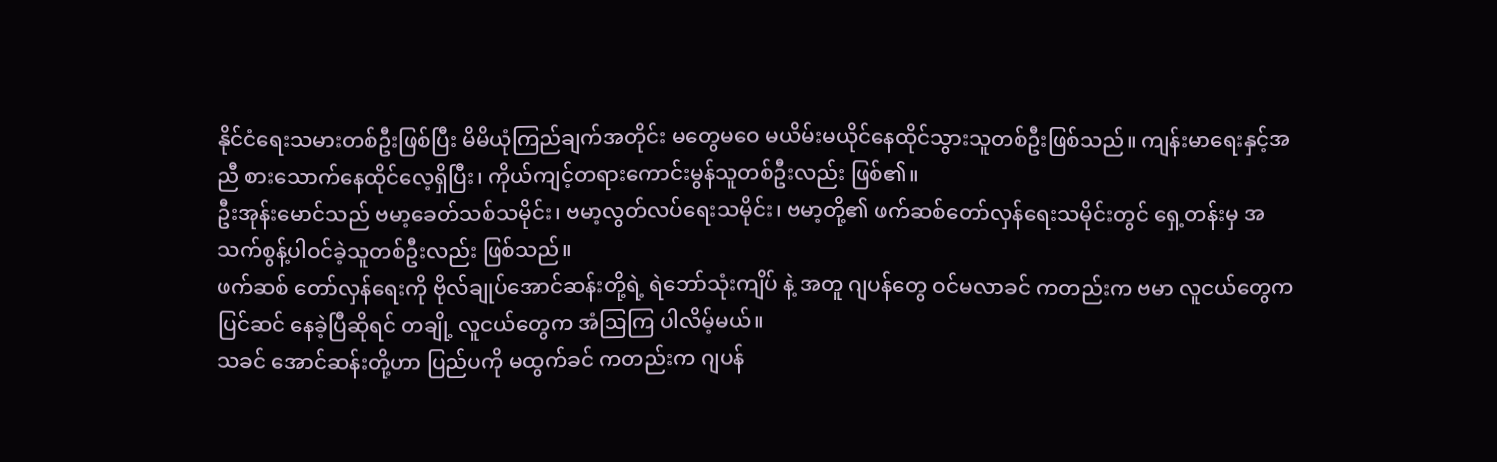နိုင်ငံရေးသမားတစ်ဦးဖြစ်ပြီး မိမိယုံကြည်ချက်အတိုင်း မတွေမဝေ မယိမ်းမယိုင်နေထိုင်သွားသူတစ်ဦးဖြစ်သည်။ ကျန်းမာရေးနှင့်အညီ စားသောက်နေထိုင်လေ့ရှိပြီး၊ ကိုယ်ကျင့်တရားကောင်းမွန်သူတစ်ဦးလည်း ဖြစ်၏။
ဦးအုန်းမောင်သည် ဗမာ့ခေတ်သစ်သမိုင်း၊ ဗမာ့လွတ်လပ်ရေးသမိုင်း၊ ဗမာ့တို့၏ ဖက်ဆစ်တော်လှန်ရေးသမိုင်းတွင် ရှေ့တန်းမှ အသက်စွန့်ပါဝင်ခဲ့သူတစ်ဦးလည်း ဖြစ်သည်။
ဖက်ဆစ် တော်လှန်ရေးကို ဗိုလ်ချုပ်အောင်ဆန်းတို့ရဲ့ ရဲဘော်သုံးကျိပ် နဲ့ အတူ ဂျပန်တွေ ဝင်မလာခင် ကတည်းက ဗမာ လူငယ်တွေက ပြင်ဆင် နေခဲ့ပြီဆိုရင် တချို့ လူငယ်တွေက အံဩကြ ပါလိမ့်မယ်။
သခင် အောင်ဆန်းတို့ဟာ ပြည်ပကို မထွက်ခင် ကတည်းက ဂျပန်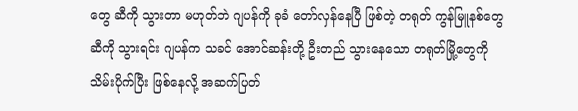တွေ ဆီကို သွားတာ မဟုတ်ဘဲ ဂျပန်ကို ခုခံ တော်လှန်နေပြီ ဖြစ်တဲ့ တရုတ် ကွန်မြူနစ်တွေ ဆီကို သွားရင်း ဂျပန်က သခင် အောင်ဆန်းတို့ ဦးတည် သွားနေသော တရုတ်မြို့တွေကို သိမ်းပိုက်ပြီး ဖြစ်နေလို့ အဆက်ပြတ်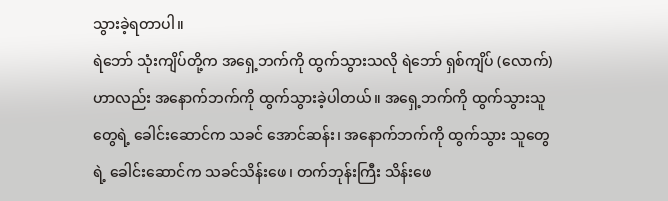သွားခဲ့ရတာပါ။
ရဲဘော် သုံးကျိပ်တို့က အရှေ့ဘက်ကို ထွက်သွားသလို ရဲဘော် ရှစ်ကျိပ် (လောက်) ဟာလည်း အနောက်ဘက်ကို ထွက်သွားခဲ့ပါတယ်။ အရှေ့ဘက်ကို ထွက်သွားသူတွေရဲ့ ခေါင်းဆောင်က သခင် အောင်ဆန်း၊ အနောက်ဘက်ကို ထွက်သွား သူတွေရဲ့ ခေါင်းဆောင်က သခင်သိန်းဖေ၊ တက်ဘုန်းကြီး သိန်းဖေ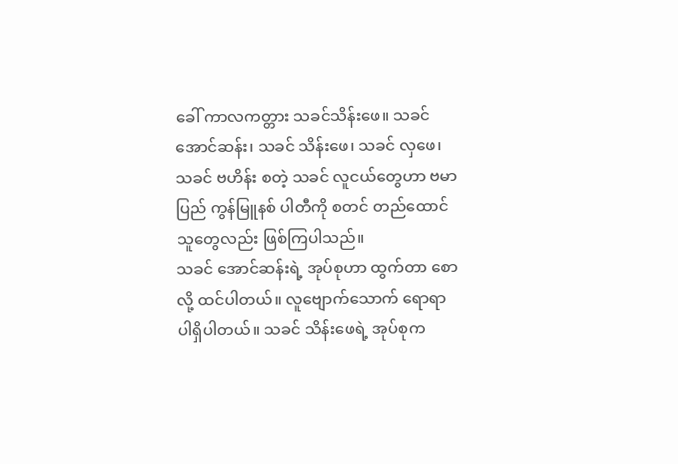ခေါ် ကာလကတ္တား သခင်သိန်းဖေ။ သခင် အောင်ဆန်း၊ သခင် သိန်းဖေ၊ သခင် လှဖေ၊ သခင် ဗဟိန်း စတဲ့ သခင် လူငယ်တွေဟာ ဗမာပြည် ကွန်မြူနစ် ပါတီကို စတင် တည်ထောင် သူတွေလည်း ဖြစ်ကြပါသည်။
သခင် အောင်ဆန်းရဲ့ အုပ်စုဟာ ထွက်တာ စောလို့ ထင်ပါတယ်။ လူဗျောက်သောက် ရောရာ ပါရှိပါတယ်။ သခင် သိန်းဖေရဲ့ အုပ်စုက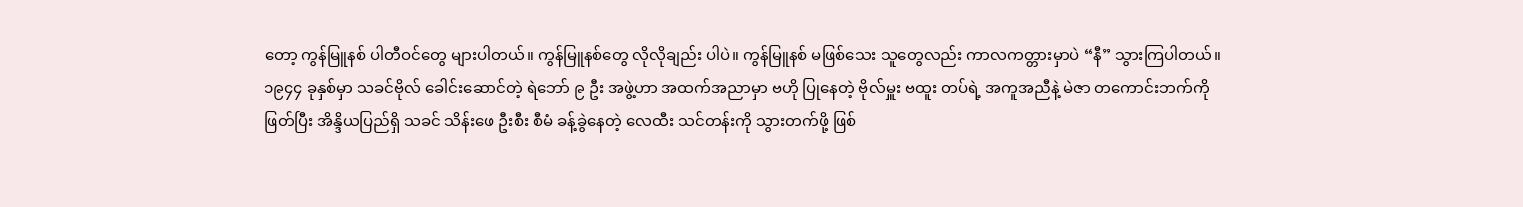တော့ ကွန်မြူနစ် ပါတီဝင်တွေ များပါတယ်။ ကွန်မြူနစ်တွေ လိုလိုချည်း ပါပဲ။ ကွန်မြူနစ် မဖြစ်သေး သူတွေလည်း ကာလကတ္တားမှာပဲ “နီ” သွားကြပါတယ်။
၁၉၄၄ ခုနှစ်မှာ သခင်ဗိုလ် ခေါင်းဆောင်တဲ့ ရဲဘော် ၉ ဦး အဖွဲ့ဟာ အထက်အညာမှာ ဗဟို ပြုနေတဲ့ ဗိုလ်မှူး ဗထူး တပ်ရဲ့ အကူအညီနဲ့ မဲဇာ တကောင်းဘက်ကို ဖြတ်ပြီး အိန္ဒိယပြည်ရှိ သခင် သိန်းဖေ ဦးစီး စီမံ ခန့်ခွဲနေတဲ့ လေထီး သင်တန်းကို သွားတက်ဖို့ ဖြစ်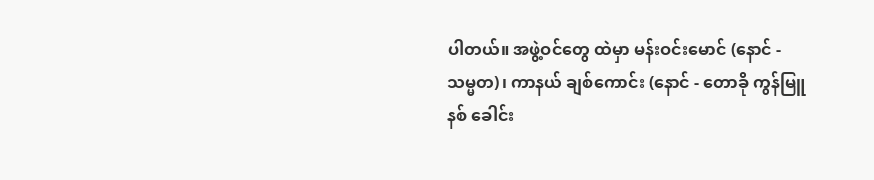ပါတယ်။ အဖွဲ့ဝင်တွေ ထဲမှာ မန်းဝင်းမောင် (နောင် - သမ္မတ)၊ ကာနယ် ချစ်ကောင်း (နောင် - တောခို ကွန်မြူနစ် ခေါင်း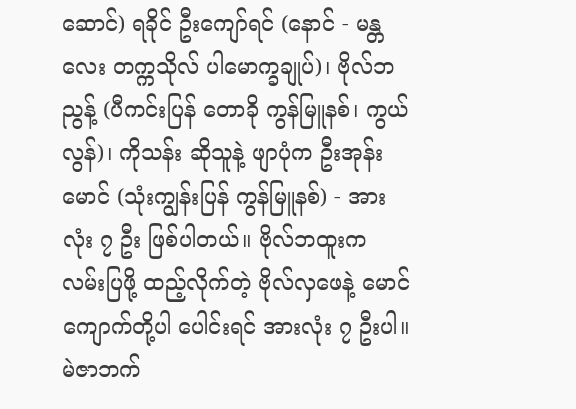ဆောင်) ရခိုင် ဦးကျော်ရင် (နောင် - မန္တလေး တက္ကသိုလ် ပါမောက္ခချုပ်)၊ ဗိုလ်ဘညွန့် (ပီကင်းပြန် တောခို ကွန်မြူနစ်၊ ကွယ်လွန်)၊ ကိုသန်း ဆိုသူနဲ့ ဖျာပုံက ဦးအုန်းမောင် (သုံးကျွန်းပြန် ကွန်မြူနစ်) - အားလုံး ၇ ဦး ဖြစ်ပါတယ်။ ဗိုလ်ဘထူးက လမ်းပြဖို့ ထည့်လိုက်တဲ့ ဗိုလ်လှဖေနဲ့ မောင်ကျောက်တို့ပါ ပေါင်းရင် အားလုံး ၇ ဦးပါ။ မဲဇာဘက်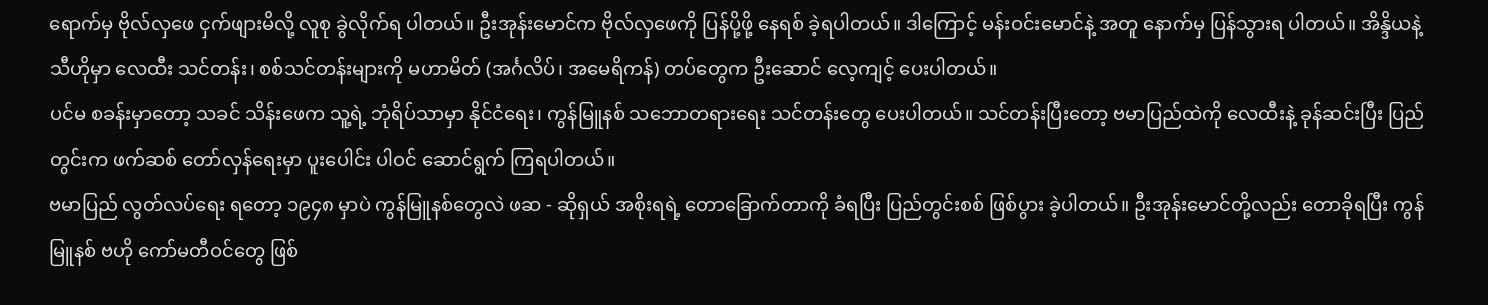ရောက်မှ ဗိုလ်လှဖေ ငှက်ဖျားမိလို့ လူစု ခွဲလိုက်ရ ပါတယ်။ ဦးအုန်းမောင်က ဗိုလ်လှဖေကို ပြန်ပို့ဖို့ နေရစ် ခဲ့ရပါတယ်။ ဒါကြောင့် မန်းဝင်းမောင်နဲ့ အတူ နောက်မှ ပြန်သွားရ ပါတယ်။ အိန္ဒိယနဲ့ သီဟိုမှာ လေထီး သင်တန်း၊ စစ်သင်တန်းများကို မဟာမိတ် (အင်္ဂလိပ်၊ အမေရိကန်) တပ်တွေက ဦးဆောင် လေ့ကျင့် ပေးပါတယ်။
ပင်မ စခန်းမှာတော့ သခင် သိန်းဖေက သူ့ရဲ့ ဘုံရိပ်သာမှာ နိုင်ငံရေး၊ ကွန်မြူနစ် သဘောတရားရေး သင်တန်းတွေ ပေးပါတယ်။ သင်တန်းပြီးတော့ ဗမာပြည်ထဲကို လေထီးနဲ့ ခုန်ဆင်းပြီး ပြည်တွင်းက ဖက်ဆစ် တော်လှန်ရေးမှာ ပူးပေါင်း ပါဝင် ဆောင်ရွက် ကြရပါတယ်။
ဗမာပြည် လွတ်လပ်ရေး ရတော့ ၁၉၄၈ မှာပဲ ကွန်မြူနစ်တွေလဲ ဖဆ - ဆိုရှယ် အစိုးရရဲ့ တောခြောက်တာကို ခံရပြီး ပြည်တွင်းစစ် ဖြစ်ပွား ခဲ့ပါတယ်။ ဦးအုန်းမောင်တို့လည်း တောခိုရပြီး ကွန်မြူနစ် ဗဟို ကော်မတီဝင်တွေ ဖြစ်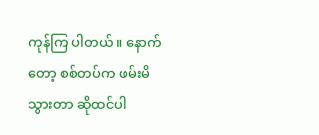ကုန်ကြ ပါတယ်။ နောက်တော့ စစ်တပ်က ဖမ်းမိသွားတာ ဆိုထင်ပါ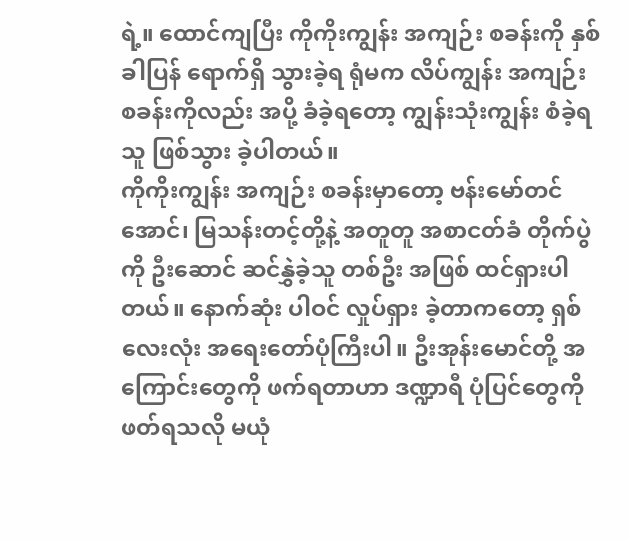ရဲ့။ ထောင်ကျပြီး ကိုကိုးကျွန်း အကျဉ်း စခန်းကို နှစ်ခါပြန် ရောက်ရှိ သွားခဲ့ရ ရုံမက လိပ်ကျွန်း အကျဉ်း စခန်းကိုလည်း အပို့ ခံခဲ့ရတော့ ကျွန်းသုံးကျွန်း စံခဲ့ရသူ ဖြစ်သွား ခဲ့ပါတယ်။
ကိုကိုးကျွန်း အကျဉ်း စခန်းမှာတော့ ဗန်းမော်တင်အောင်၊ မြသန်းတင့်တို့နဲ့ အတူတူ အစာငတ်ခံ တိုက်ပွဲကို ဦးဆောင် ဆင်နွှဲခဲ့သူ တစ်ဦး အဖြစ် ထင်ရှားပါတယ်။ နောက်ဆုံး ပါဝင် လှုပ်ရှား ခဲ့တာကတော့ ရှစ်လေးလုံး အရေးတော်ပုံကြီးပါ။ ဦးအုန်းမောင်တို့ အကြောင်းတွေကို ဖက်ရတာဟာ ဒဏ္ဍာရီ ပုံပြင်တွေကို ဖတ်ရသလို မယုံ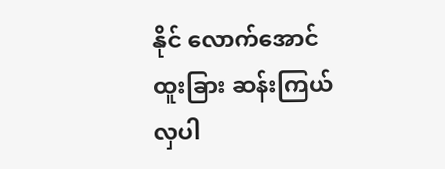နိုင် လောက်အောင် ထူးခြား ဆန်းကြယ် လှပါ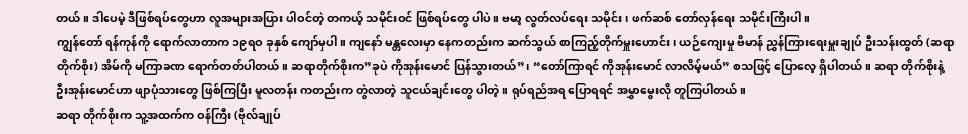တယ်။ ဒါပေမဲ့ ဒီဖြစ်ရပ်တွေဟာ လူအများအပြား ပါဝင်တဲ့ တကယ့် သမိုင်းဝင် ဖြစ်ရပ်တွေ ပါပဲ။ ဗမာ့ လွတ်လပ်ရေး သမိုင်း၊ ဖက်ဆစ် တော်လှန်ရေး သမိုင်းကြီးပါ။
ကျွန်တော် ရန်ကုန်ကို ရောက်လာတာက ၁၉ရဝ ခုနှစ် ကျော်မှပါ။ ကျနော် မန္တလေးမှာ နေကတည်းက ဆက်သွယ် စာကြည့်တိုက်မှူးဟောင်း၊ ယဉ်ကျေးမှု ဗိမာန် ညွှန်ကြားရေးမှူးချုပ် ဦးသန်းထွတ် (ဆရာ တိုက်စိုး) အိမ်ကို မကြာခဏ ရောက်တတ်ပါတယ်။ ဆရာတိုက်စိုးက”ခုပဲ ကိုအုန်းမောင် ပြန်သွားတယ်”၊ “တော်ကြာရင် ကိုအုန်းမောင် လာလိမ့်မယ်” စသဖြင့် ပြောလေ့ ရှိပါတယ်။ ဆရာ တိုက်စိုးနဲ့ ဦးအုန်းမောင်ဟာ ဖျာပုံသားတွေ ဖြစ်ကြပြီး မူလတန်း ကတည်းက တွဲလာတဲ့ သူငယ်ချင်းတွေ ပါတဲ့။ ရုပ်ရည်အရ ပြောရရင် အမွှာမွေးလို တူကြပါတယ်။
ဆရာ တိုက်စိုးက သူ့အထက်က ဝန်ကြီး (ဗိုလ်ချုပ်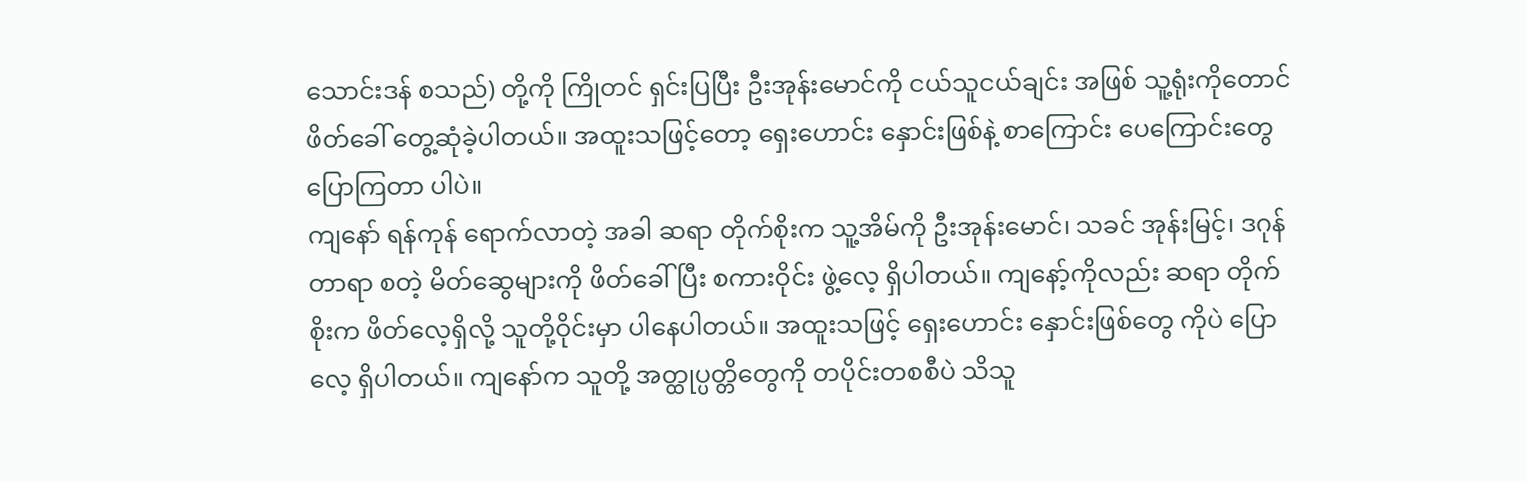သောင်းဒန် စသည်) တို့ကို ကြိုတင် ရှင်းပြပြီး ဦးအုန်းမောင်ကို ငယ်သူငယ်ချင်း အဖြစ် သူ့ရုံးကိုတောင် ဖိတ်ခေါ် တွေ့ဆုံခဲ့ပါတယ်။ အထူးသဖြင့်တော့ ရှေးဟောင်း နှောင်းဖြစ်နဲ့ စာကြောင်း ပေကြောင်းတွေ ပြောကြတာ ပါပဲ။
ကျနော် ရန်ကုန် ရောက်လာတဲ့ အခါ ဆရာ တိုက်စိုးက သူ့အိမ်ကို ဦးအုန်းမောင်၊ သခင် အုန်းမြင့်၊ ဒဂုန် တာရာ စတဲ့ မိတ်ဆွေများကို ဖိတ်ခေါ်ပြီး စကားဝိုင်း ဖွဲ့လေ့ ရှိပါတယ်။ ကျနော့်ကိုလည်း ဆရာ တိုက်စိုးက ဖိတ်လေ့ရှိလို့ သူတို့ဝိုင်းမှာ ပါနေပါတယ်။ အထူးသဖြင့် ရှေးဟောင်း နှောင်းဖြစ်တွေ ကိုပဲ ပြောလေ့ ရှိပါတယ်။ ကျနော်က သူတို့ အတ္ထုပ္ပတ္တိတွေကို တပိုင်းတစစီပဲ သိသူ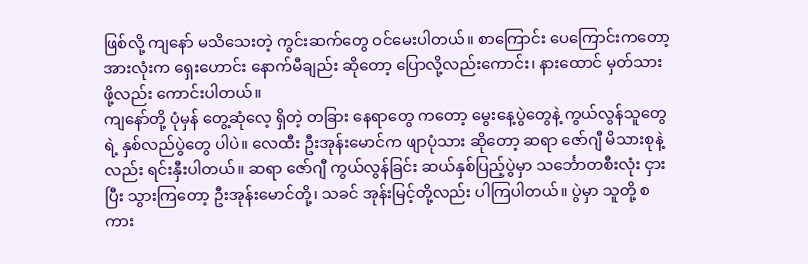ဖြစ်လို့ ကျနော် မသိသေးတဲ့ ကွင်းဆက်တွေ ဝင်မေးပါတယ်။ စာကြောင်း ပေကြောင်းကတော့ အားလုံးက ရှေးဟောင်း နောက်မီချည်း ဆိုတော့ ပြောလို့လည်းကောင်း၊ နားထောင် မှတ်သားဖို့လည်း ကောင်းပါတယ်။
ကျနော်တို့ ပုံမှန် တွေ့ဆုံလေ့ ရှိတဲ့ တခြား နေရာတွေ ကတော့ မွေးနေ့ပွဲတွေနဲ့ ကွယ်လွန်သူတွေရဲ့ နှစ်လည်ပွဲတွေ ပါပဲ။ လေထီး ဦးအုန်းမောင်က ဖျာပုံသား ဆိုတော့ ဆရာ ဇော်ဂျီ မိသားစုနဲ့လည်း ရင်းနှီးပါတယ်။ ဆရာ ဇော်ဂျီ ကွယ်လွန်ခြင်း ဆယ်နှစ်ပြည့်ပွဲမှာ သင်္ဘောတစီးလုံး ငှားပြီး သွားကြတော့ ဦးအုန်းမောင်တို့၊ သခင် အုန်းမြင့်တို့လည်း ပါကြပါတယ်။ ပွဲမှာ သူတို့ စကား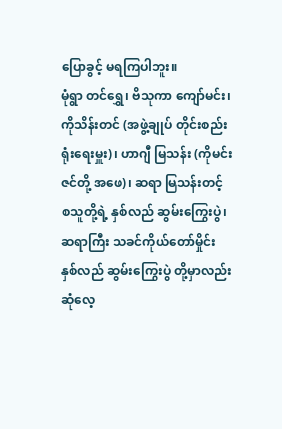ပြောခွင့် မရကြပါဘူး။
မုံရွာ တင်ရွှေ၊ ဗိသုကာ ကျော်မင်း၊ ကိုသိန်းတင် (အဖွဲ့ချုပ် တိုင်းစည်းရုံးရေးမှူး)၊ ဟာဂျီ မြသန်း (ကိုမင်းဇင်တို့ အဖေ)၊ ဆရာ မြသန်းတင့် စသူတို့ရဲ့ နှစ်လည် ဆွမ်းကြွေးပွဲ၊ ဆရာကြီး သခင်ကိုယ်တော်မှိုင်း နှစ်လည် ဆွမ်းကြွေးပွဲ တို့မှာလည်း ဆုံလေ့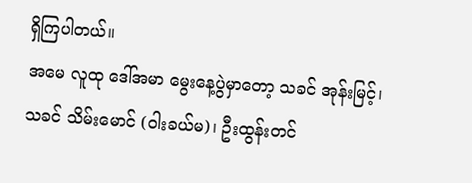ရှိကြပါတယ်။
အမေ လူထု ဒေါ်အမာ မွေးနေ့ပွဲမှာတော့ သခင် အုန်းမြင့်၊ သခင် သိမ်းမောင် (ဝါးခယ်မ)၊ ဦးထွန်းတင်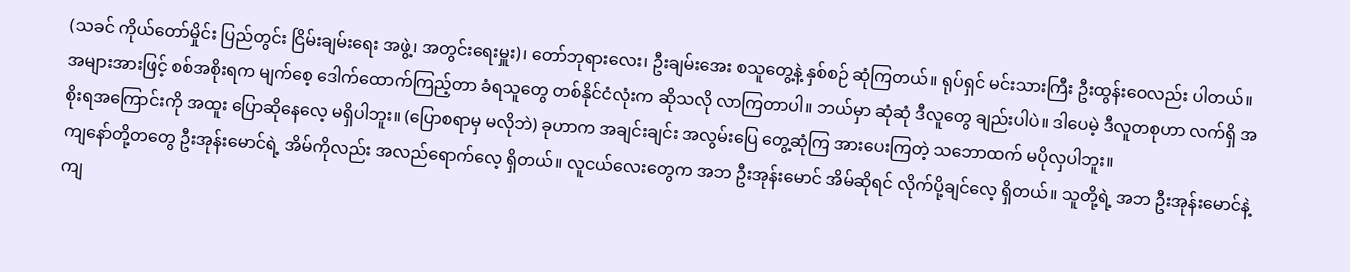(သခင် ကိုယ်တော်မှိုင်း ပြည်တွင်း ငြိမ်းချမ်းရေး အဖွဲ့၊ အတွင်းရေးမှူး)၊ တော်ဘုရားလေး၊ ဦးချမ်းအေး စသူတွေ့နဲ့ နှစ်စဉ် ဆုံကြတယ်။ ရုပ်ရှင် မင်းသားကြီး ဦးထွန်းဝေလည်း ပါတယ်။
အများအားဖြင့် စစ်အစိုးရက မျက်စေ့ ဒေါက်ထောက်ကြည့်တာ ခံရသူတွေ တစ်နိုင်ငံလုံးက ဆိုသလို လာကြတာပါ။ ဘယ်မှာ ဆုံဆုံ ဒီလူတွေ ချည်းပါပဲ။ ဒါပေမဲ့ ဒီလူတစုဟာ လက်ရှိ အစိုးရအကြောင်းကို အထူး ပြောဆိုနေလေ့ မရှိပါဘူး။ (ပြောစရာမှ မလိုဘဲ) ခုဟာက အချင်းချင်း အလွမ်းပြေ တွေ့ဆုံကြ အားပေးကြတဲ့ သဘောထက် မပိုလှပါဘူး။
ကျနော်တို့တတွေ ဦးအုန်းမောင်ရဲ့ အိမ်ကိုလည်း အလည်ရောက်လေ့ ရှိတယ်။ လူငယ်လေးတွေက အဘ ဦးအုန်းမောင် အိမ်ဆိုရင် လိုက်ပို့ချင်လေ့ ရှိတယ်။ သူတို့ရဲ့ အဘ ဦးအုန်းမောင်နဲ့ ကျ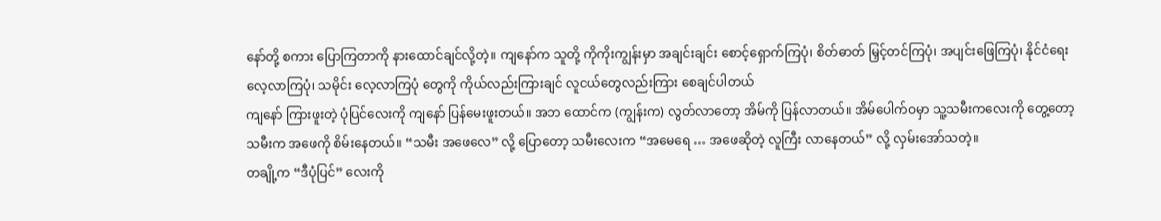နော်တို့ စကား ပြောကြတာကို နားထောင်ချင်လို့တဲ့။ ကျနော်က သူတို့ ကိုကိုးကျွန်းမှာ အချင်းချင်း စောင့်ရှောက်ကြပုံ၊ စိတ်ဓာတ် မြှင့်တင်ကြပုံ၊ အပျင်းဖြေကြပုံ၊ နိုင်ငံရေး လေ့လာကြပုံ၊ သမိုင်း လေ့လာကြပုံ တွေကို ကိုယ်လည်းကြားချင် လူငယ်တွေလည်းကြား စေချင်ပါတယ်
ကျနော် ကြားဖူးတဲ့ ပုံပြင်လေးကို ကျနော် ပြန်မေးဖူးတယ်။ အဘ ထောင်က (ကျွန်းက) လွတ်လာတော့ အိမ်ကို ပြန်လာတယ်။ အိမ်ပေါက်ဝမှာ သူ့သမီးကလေးကို တွေ့တော့ သမီးက အဖေကို စိမ်းနေတယ်။ “သမီး အဖေလေ” လို့ ပြောတော့ သမီးလေးက “အမေရေ … အဖေဆိုတဲ့ လူကြီး လာနေတယ်” လို့ လှမ်းအော်သတဲ့။
တချို့က “ဒီပုံပြင်” လေးကို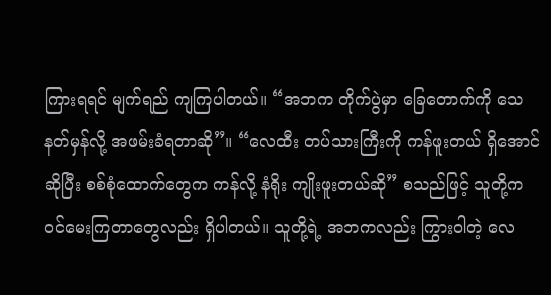ကြားရရင် မျက်ရည် ကျကြပါတယ်။ “အဘက တိုက်ပွဲမှာ ခြေတောက်ကို သေနတ်မှန်လို့ အဖမ်းခံရတာဆို”။ “လေထီး တပ်သားကြီးကို ကန်ဖူးတယ် ရှိအောင် ဆိုပြီး စစ်စုံထောက်တွေက ကန်လို့ နံရိုး ကျိုးဖူးတယ်ဆို” စသည်ဖြင့် သူတို့က ဝင်မေးကြတာတွေလည်း ရှိပါတယ်။ သူတို့ရဲ့ အဘကလည်း ကြွားဝါတဲ့ လေ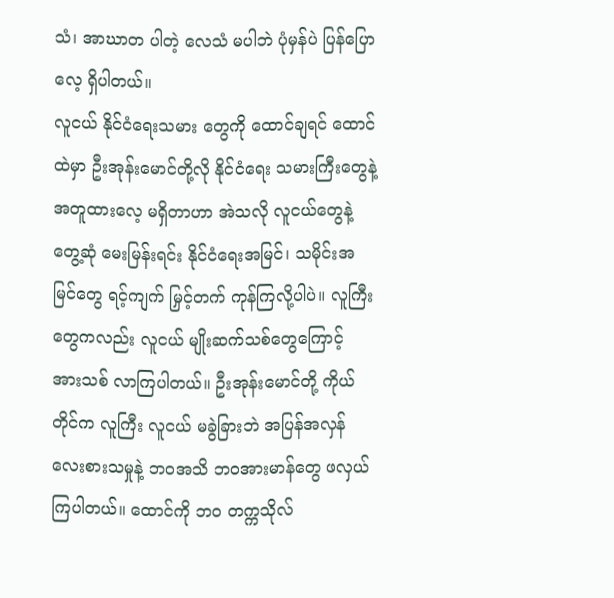သံ၊ အာဃာတ ပါတဲ့ လေသံ မပါဘဲ ပုံမှန်ပဲ ပြန်ပြောလေ့ ရှိပါတယ်။
လူငယ် နိုင်ငံရေးသမား တွေကို ထောင်ချရင် ထောင်ထဲမှာ ဦးအုန်းမောင်တို့လို နိုင်ငံရေး သမားကြီးတွေနဲ့ အတူထားလေ့ မရှိတာဟာ အဲသလို လူငယ်တွေနဲ့ တွေ့ဆုံ မေးမြန်းရင်း နိုင်ငံရေးအမြင်၊ သမိုင်းအမြင်တွေ ရင့်ကျက် မြှင့်တက် ကုန်ကြလို့ပါပဲ။ လူကြီးတွေကလည်း လူငယ် မျိုးဆက်သစ်တွေကြောင့် အားသစ် လာကြပါတယ်။ ဦးအုန်းမောင်တို့ ကိုယ်တိုင်က လူကြီး လူငယ် မခွဲခြားဘဲ အပြန်အလှန် လေးစားသမှုနဲ့ ဘဝအသိ ဘဝအားမာန်တွေ ဖလှယ်ကြပါတယ်။ ထောင်ကို ဘဝ တက္ကသိုလ်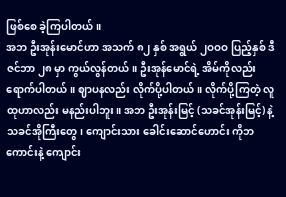ဖြစ်စေ ခဲ့ကြပါတယ်။
အဘ ဦးအုန်းမောင်ဟာ အသက် ၈၂ နှစ် အရွယ် ၂ဝဝဝ ပြည့်နှစ် ဒီဇင်ဘာ ၂၈ မှာ ကွယ်လွန်တယ်။ ဦးအုန်မောင်ရဲ့ အိမ်ကိုလည်း ရောက်ပါတယ်။ ဈာပနလည်း လိုက်ပို့ပါတယ်။ လိုက်ပို့ကြတဲ့ လူထုဟာလည်း မနည်းပါဘူး။ အဘ ဦးအုန်းမြင့် (သခင်အုန်းမြင့်) နဲ့ သခင်အိုကြီးတွေ၊ ကျောင်းသား ခေါင်းဆောင်ဟောင်း ကိုဘကောင်းနဲ့ ကျောင်း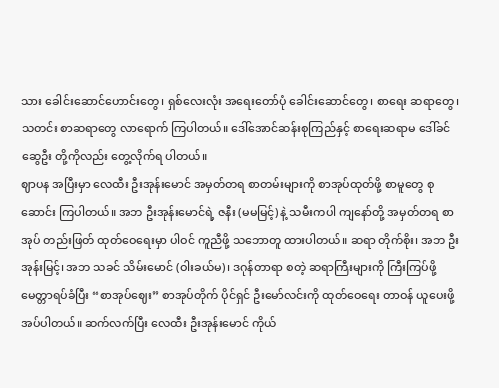သား ခေါင်းဆောင်ဟောင်းတွေ၊ ရှစ်လေးလုံး အရေးတော်ပုံ ခေါင်းဆောင်တွေ၊ စာရေး ဆရာတွေ၊ သတင်း စာဆရာတွေ လာရောက် ကြပါတယ်။ ဒေါ်အောင်ဆန်းစုကြည်နှင့် စာရေးဆရာမ ဒေါ်ခင်ဆွေဦး တို့ကိုလည်း တွေ့လိုက်ရ ပါတယ်။
ဈာပန အပြီးမှာ လေထီး ဦးအုန်းမောင် အမှတ်တရ စာတမ်းများကို စာအုပ်ထုတ်ဖို့ စာမူတွေ စုဆောင်း ကြပါတယ်။ အဘ ဦးအုန်းမောင်ရဲ့ ဇနီး (မမမြင့်) နဲ့ သမီးကပါ ကျနော်တို့ အမှတ်တရ စာအုပ် တည်းဖြတ် ထုတ်ဝေရေးမှာ ပါဝင် ကူညီဖို့ သဘောတူ ထားပါတယ်။ ဆရာ တိုက်စိုး၊ အဘ ဦးအုန်းမြင့်၊ အဘ သခင် သိမ်းမောင် (ဝါးခယ်မ)၊ ဒဂုန်တာရာ စတဲ့ ဆရာကြီးများကို ကြီးကြပ်ဖို့ မေတ္တာရပ်ခံပြီး “စာအုပ်ဈေး” စာအုပ်တိုက် ပိုင်ရှင် ဦးမော်လင်းကို ထုတ်ဝေရေး တာဝန် ယူပေးဖို့ အပ်ပါတယ်။ ဆက်လက်ပြီး လေထီး ဦးအုန်းမောင် ကိုယ်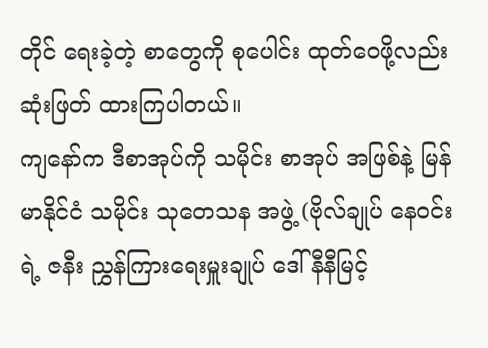တိုင် ရေးခဲ့တဲ့ စာတွေကို စုပေါင်း ထုတ်ဝေဖို့လည်း ဆုံးဖြတ် ထားကြပါတယ်။
ကျနော်က ဒီစာအုပ်ကို သမိုင်း စာအုပ် အဖြစ်နဲ့ မြန်မာနိုင်ငံ သမိုင်း သုတေသန အဖွဲ့ (ဗိုလ်ချုပ် နေဝင်းရဲ့ ဇနီး ညွှန်ကြားရေးမှူးချုပ် ဒေါ်နီနီမြင့်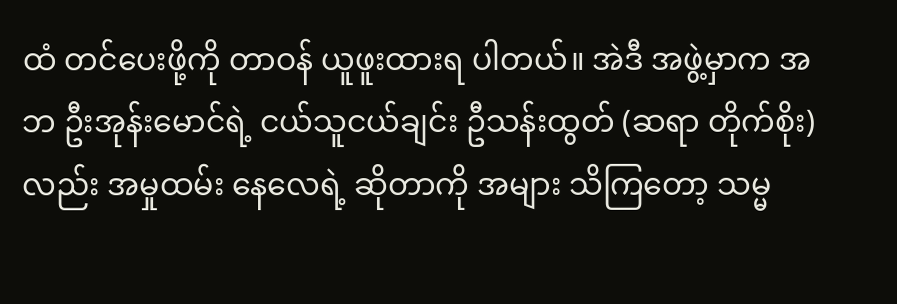ထံ တင်ပေးဖို့ကို တာဝန် ယူဖူးထားရ ပါတယ်။ အဲဒီ အဖွဲ့မှာက အဘ ဦးအုန်းမောင်ရဲ့ ငယ်သူငယ်ချင်း ဦသန်းထွတ် (ဆရာ တိုက်စိုး) လည်း အမှုထမ်း နေလေရဲ့ ဆိုတာကို အများ သိကြတော့ သမ္မ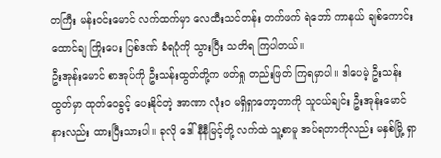တကြီး မန်းဝင်းမောင် လက်ထက်မှာ လေထီးသင်တန်း တက်ဖက် ရဲဘော် ကာနယ် ချစ်ကောင်း ထောင်ချ ကြိုးပေး ပြစ်ဒဏ် ခံရပုံကို သွားပြီး သတိရ ကြပါတယ်။
ဦးအုန်းမောင် စာအုပ်ကို ဦးသန်းထွတ်တို့က ဖတ်ရှု တည်းဖြတ် ကြရမှာပါ။ ဒါပေမဲ့ ဦးသန်းထွတ်မှာ ထုတ်ဝေခွင့် ပေးနိုင်တဲ့ အာဏာ လုံးဝ မရှိရှာတော့တာကို သူငယ်ချင်း ဦးအုန်းမောင် နားလည်း ထားပြီးသားပါ။ ခုလို ဒေါ်နီနီမြင့်တို့ လက်ထဲ သူ့စာမူ အပ်ရတာကိုလည်း မနှစ်မြို့ ရှာ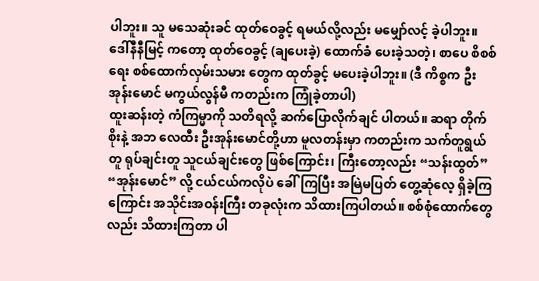ပါဘူး။ သူ မသေဆုံးခင် ထုတ်ဝေခွင့် ရမယ်လို့လည်း မမျှော်လင့် ခဲ့ပါဘူး။ ဒေါ်နီနီမြင့် ကတော့ ထုတ်ဝေခွင့် (ချပေးခဲ့) ထောက်ခံ ပေးခဲ့သတဲ့၊ စာပေ စိစစ်ရေး စစ်ထောက်လှမ်းသမား တွေက ထုတ်ခွင့် မပေးခဲ့ပါဘူး။ (ဒီ ကိစ္စက ဦးအုန်းမောင် မကွယ်လွန်မီ ကတည်းက ကြုံခဲ့တာပါ)
ထူးဆန်းတဲ့ ကံကြမ္မာကို သတိရလို့ ဆက်ပြောလိုက်ချင် ပါတယ်။ ဆရာ တိုက်စိုးနဲ့ အဘ လေထီး ဦးအုန်းမောင်တို့ဟာ မူလတန်းမှာ ကတည်းက သက်တူရွယ်တူ ရုပ်ချင်းတူ သူငယ်ချင်းတွေ ဖြစ်ကြောင်း၊ ကြီးတော့လည်း “သန်းထွတ်” “အုန်းမောင်” လို့ ငယ်ငယ်ကလိုပဲ ခေါ်ကြပြီး အမြဲမပြတ် တွေ့ဆုံလေ့ ရှိခဲ့ကြကြောင်း အသိုင်းအဝန်းကြီး တခုလုံးက သိထားကြပါတယ်။ စစ်စုံထောက်တွေလည်း သိထားကြတာ ပါ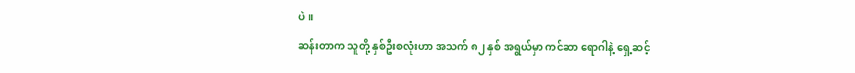ပဲ။
ဆန်းတာက သူတို့ နှစ်ဦးစလုံးဟာ အသက် ၈၂ နှစ် အရွယ်မှာ ကင်ဆာ ရောဂါနဲ့ ရှေ့ဆင့်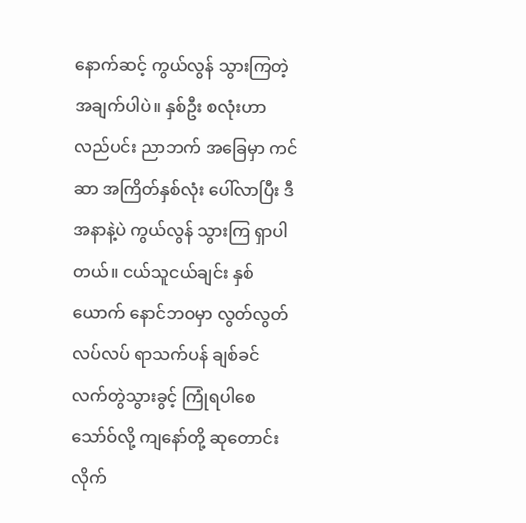နောက်ဆင့် ကွယ်လွန် သွားကြတဲ့ အချက်ပါပဲ။ နှစ်ဦး စလုံးဟာ လည်ပင်း ညာဘက် အခြေမှာ ကင်ဆာ အကြိတ်နှစ်လုံး ပေါ်လာပြီး ဒီအနာနဲ့ပဲ ကွယ်လွန် သွားကြ ရှာပါတယ်။ ငယ်သူငယ်ချင်း နှစ်ယောက် နောင်ဘဝမှာ လွတ်လွတ်လပ်လပ် ရာသက်ပန် ချစ်ခင် လက်တွဲသွားခွင့် ကြုံရပါစေသော်ဝ်လို့ ကျနော်တို့ ဆုတောင်း လိုက်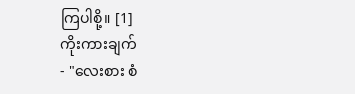ကြပါစို့။ [1]
ကိုးကားချက်
- "လေးစား စံ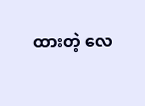ထားတဲ့ လေ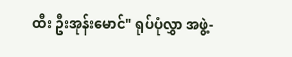ထီး ဦးအုန်းမောင်" ရုပ်ပုံလွှာ အဖွဲ့-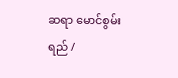ဆရာ မောင်စွမ်းရည် /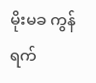မိုးမခ ကွန်ရက်